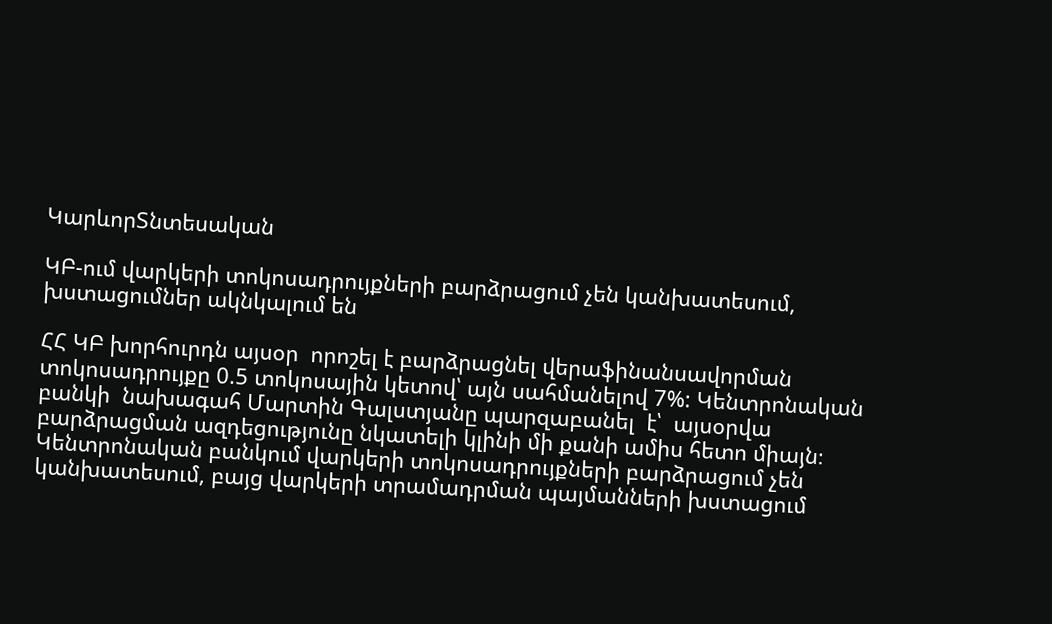ԿարևորՏնտեսական

ԿԲ-ում վարկերի տոկոսադրույքների բարձրացում չեն կանխատեսում, խստացումներ ակնկալում են

ՀՀ ԿԲ խորհուրդն այսօր  որոշել է բարձրացնել վերաֆինանսավորման տոկոսադրույքը 0.5 տոկոսային կետով՝ այն սահմանելով 7%: Կենտրոնական բանկի  նախագահ Մարտին Գալստյանը պարզաբանել  է՝  այսօրվա բարձրացման ազդեցությունը նկատելի կլինի մի քանի ամիս հետո միայն։ Կենտրոնական բանկում վարկերի տոկոսադրույքների բարձրացում չեն կանխատեսում, բայց վարկերի տրամադրման պայմանների խստացում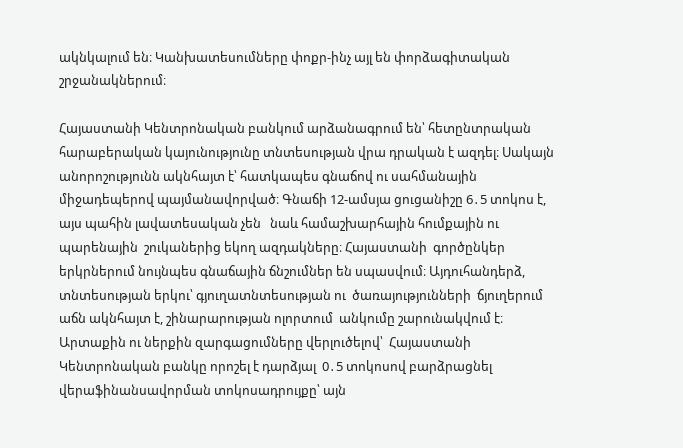ակնկալում են։ Կանխատեսումները փոքր-ինչ այլ են փորձագիտական շրջանակներում։

Հայաստանի Կենտրոնական բանկում արձանագրում են՝ հետընտրական հարաբերական կայունությունը տնտեսության վրա դրական է ազդել։ Սակայն անորոշությունն ակնհայտ է՝ հատկապես գնաճով ու սահմանային միջադեպերով պայմանավորված։ Գնաճի 12-ամսյա ցուցանիշը 6․5 տոկոս է, այս պահին լավատեսական չեն   նաև համաշխարհային հումքային ու պարենային  շուկաներից եկող ազդակները։ Հայաստանի  գործընկեր երկրներում նույնպես գնաճային ճնշումներ են սպասվում։ Այդուհանդերձ, տնտեսության երկու՝ գյուղատնտեսության ու  ծառայությունների  ճյուղերում աճն ակնհայտ է, շինարարության ոլորտում  անկումը շարունակվում է։ Արտաքին ու ներքին զարգացումները վերլուծելով՝  Հայաստանի Կենտրոնական բանկը որոշել է դարձյալ  0․5 տոկոսով բարձրացնել վերաֆինանսավորման տոկոսադրույքը՝ այն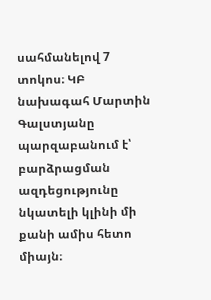սահմանելով 7 տոկոս։ ԿԲ նախագահ Մարտին Գալստյանը պարզաբանում է՝  բարձրացման ազդեցությունը նկատելի կլինի մի քանի ամիս հետո միայն։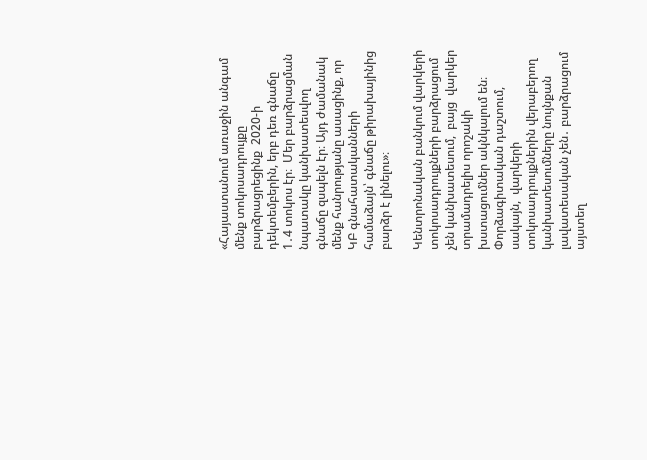«Հայաստանում առաջին անգամ մենք տոկոսադրույքը  բարձրացրեցինք  2020-ի դեկտեմբերին, երբ դեռ գնաճը  1․4 տոկոս էր։  Մեր բարձրացման նպատակը կանխատեսվող գնաճը զսպելն էր։ Այդ ժամանակ մենք հանրությանը ասացինք, որ ԿԲ գնահատականների համաձայն՝ գնաճը թիրախայինից բարձր է լինելու»։

Կենտրոնական բանկում վարկերի տոկոսադրույքների բարձրացում չեն կանխատեսում,  բայց  վարկեր տրամադրելիս որոշակի խստացումներ ակնկալում են։ Փորձագիտական դաշտում, սակայն,  վարկերի տոկոսադրույքներին վերաբերող կանխատեսումները նույնքան լավատեսական չեն․ բարձրացում այստեղ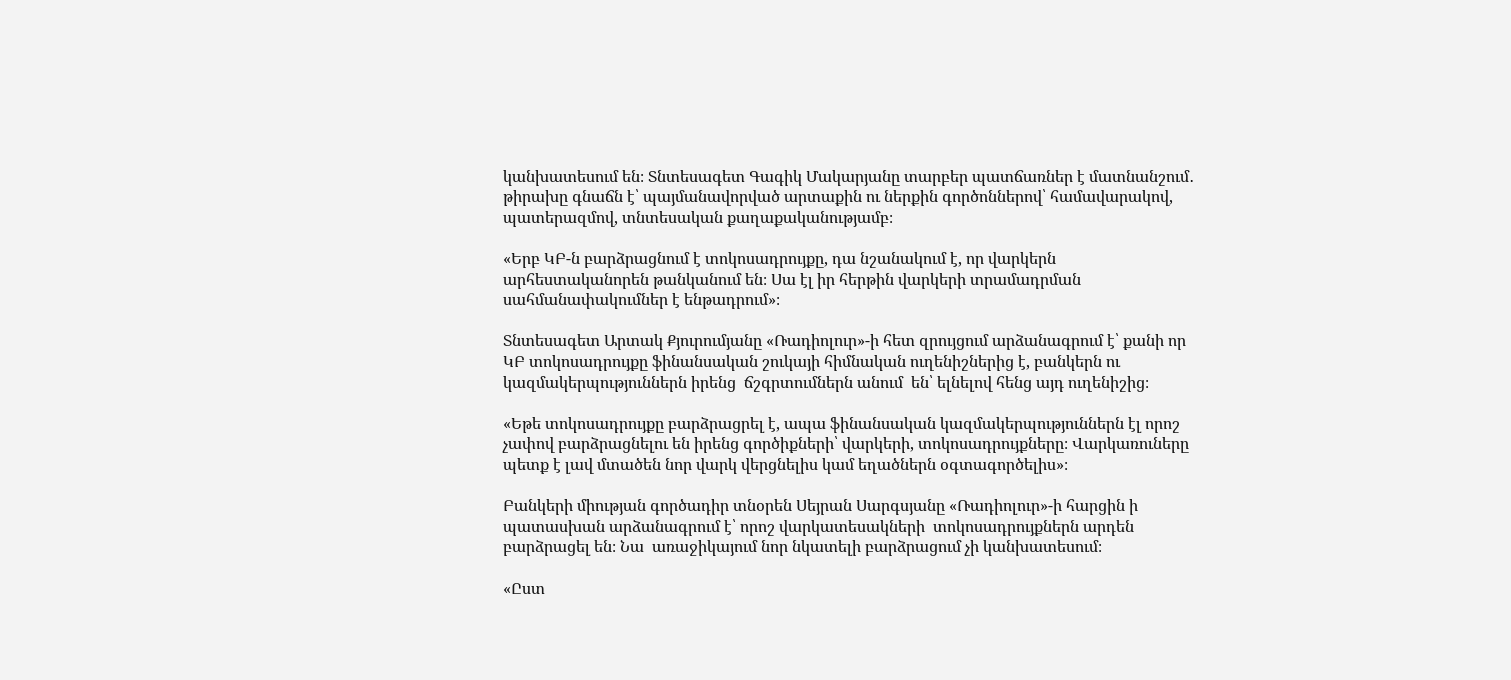կանխատեսում են։ Տնտեսագետ Գագիկ Մակարյանը տարբեր պատճառներ է մատնանշում․ թիրախը գնաճն է՝ պայմանավորված արտաքին ու ներքին գործոններով՝ համավարակով, պատերազմով, տնտեսական քաղաքականությամբ։

«Երբ ԿԲ-ն բարձրացնում է տոկոսադրույքը, դա նշանակում է, որ վարկերն արհեստականորեն թանկանում են։ Սա էլ իր հերթին վարկերի տրամադրման սահմանափակումներ է ենթադրում»։

Տնտեսագետ Արտակ Քյուրումյանը «Ռադիոլուր»-ի հետ զրույցում արձանագրում է՝ քանի որ ԿԲ տոկոսադրույքը ֆինանսական շուկայի հիմնական ուղենիշներից է, բանկերն ու կազմակերպություններն իրենց  ճշգրտումներն անում  են՝ ելնելով հենց այդ ուղենիշից։

«Եթե տոկոսադրույքը բարձրացրել է, ապա ֆինանսական կազմակերպություններն էլ որոշ չափով բարձրացնելու են իրենց գործիքների՝ վարկերի, տոկոսադրույքները։ Վարկառուները պետք է լավ մտածեն նոր վարկ վերցնելիս կամ եղածներն օգտագործելիս»։

Բանկերի միության գործադիր տնօրեն Սեյրան Սարգսյանը «Ռադիոլուր»-ի հարցին ի պատասխան արձանագրում է՝ որոշ վարկատեսակների  տոկոսադրույքներն արդեն բարձրացել են։ Նա  առաջիկայում նոր նկատելի բարձրացում չի կանխատեսում։

«Ըստ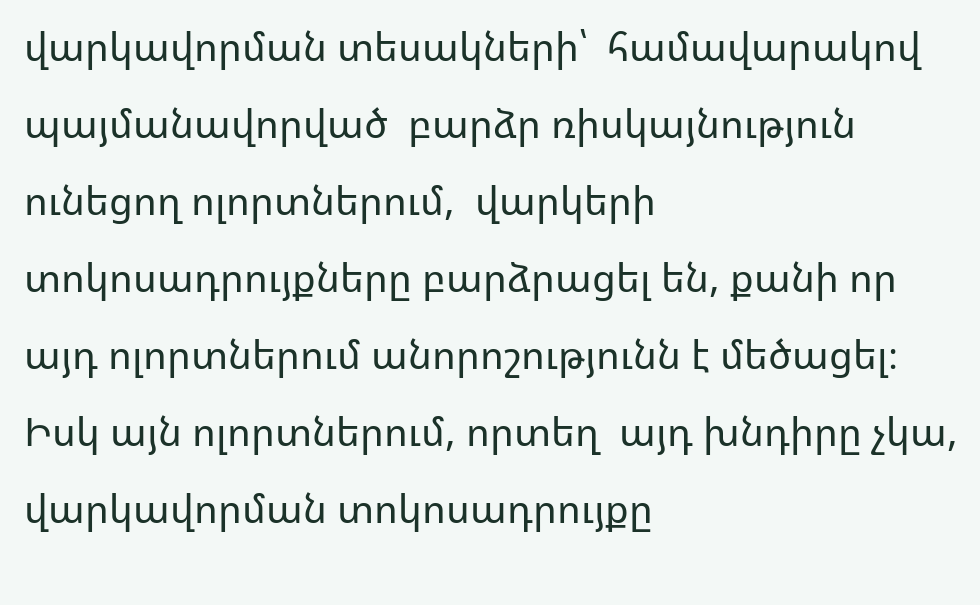վարկավորման տեսակների՝  համավարակով պայմանավորված  բարձր ռիսկայնություն ունեցող ոլորտներում,  վարկերի տոկոսադրույքները բարձրացել են, քանի որ այդ ոլորտներում անորոշությունն է մեծացել։ Իսկ այն ոլորտներում, որտեղ  այդ խնդիրը չկա, վարկավորման տոկոսադրույքը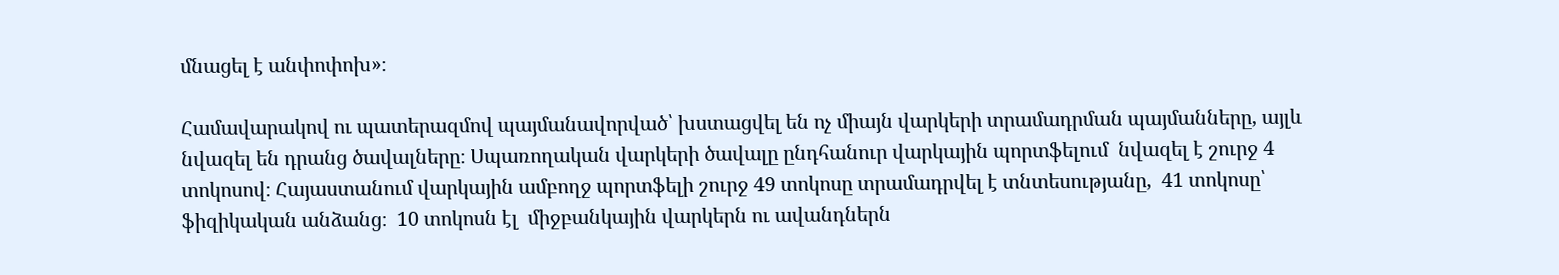մնացել է անփոփոխ»։

Համավարակով ու պատերազմով պայմանավորված՝ խստացվել են ոչ միայն վարկերի տրամադրման պայմանները, այլև նվազել են դրանց ծավալները։ Սպառողական վարկերի ծավալը ընդհանուր վարկային պորտֆելում  նվազել է շուրջ 4 տոկոսով։ Հայաստանում վարկային ամբողջ պորտֆելի շուրջ 49 տոկոսը տրամադրվել է տնտեսությանը,  41 տոկոսը՝ ֆիզիկական անձանց։  10 տոկոսն էլ  միջբանկային վարկերն ու ավանդներն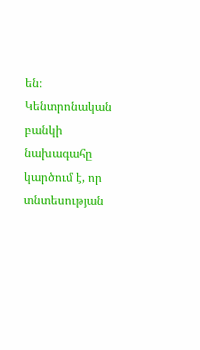են։ Կենտրոնական բանկի նախագահը կարծում է, որ տնտեսության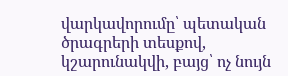վարկավորումը՝ պետական ծրագրերի տեսքով, կշարունակվի, բայց՝ ոչ նույն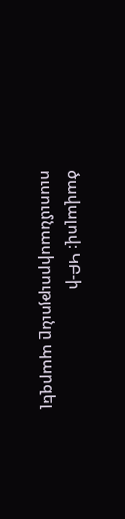ծավալով։ ԿԲ-ի ուսումնասիրությունը պարզել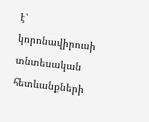է՝  կորոնավիրուսի տնտեսական հետևանքների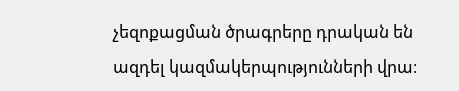չեզոքացման ծրագրերը դրական են ազդել կազմակերպությունների վրա։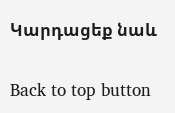Կարդացեք նաև

Back to top button